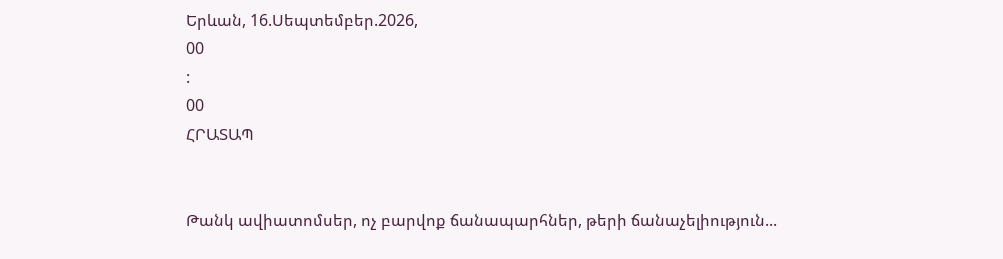Երևան, 16.Սեպտեմբեր.2026,
00
:
00
ՀՐԱՏԱՊ


Թանկ ավիատոմսեր, ոչ բարվոք ճանապարհներ, թերի ճանաչելիություն...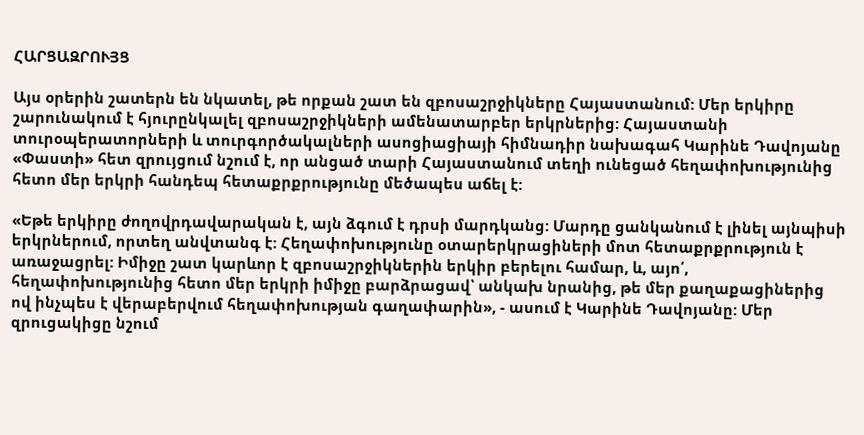ՀԱՐՑԱԶՐՈՒՅՑ

Այս օրերին շատերն են նկատել, թե որքան շատ են զբոսաշրջիկները Հայաստանում: Մեր երկիրը շարունակում է հյուրընկալել զբոսաշրջիկների ամենատարբեր երկրներից: Հայաստանի տուրօպերատորների և տուրգործակալների ասոցիացիայի հիմնադիր նախագահ Կարինե Դավոյանը «Փաստի» հետ զրույցում նշում է, որ անցած տարի Հայաստանում տեղի ունեցած հեղափոխությունից հետո մեր երկրի հանդեպ հետաքրքրությունը մեծապես աճել է:

«Եթե երկիրը ժողովրդավարական է, այն ձգում է դրսի մարդկանց: Մարդը ցանկանում է լինել այնպիսի երկրներում, որտեղ անվտանգ է: Հեղափոխությունը օտարերկրացիների մոտ հետաքրքրություն է առաջացրել: Իմիջը շատ կարևոր է զբոսաշրջիկներին երկիր բերելու համար, և, այո՛, հեղափոխությունից հետո մեր երկրի իմիջը բարձրացավ՝ անկախ նրանից, թե մեր քաղաքացիներից ով ինչպես է վերաբերվում հեղափոխության գաղափարին», - ասում է Կարինե Դավոյանը: Մեր զրուցակիցը նշում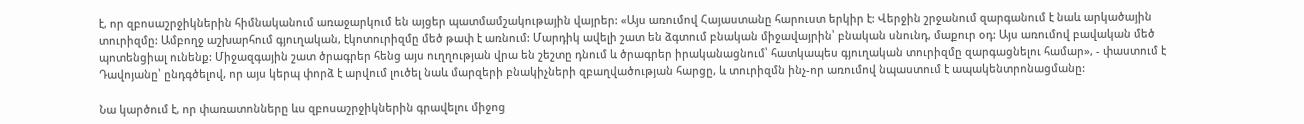է, որ զբոսաշրջիկներին հիմնականում առաջարկում են այցեր պատմամշակութային վայրեր: «Այս առումով Հայաստանը հարուստ երկիր է: Վերջին շրջանում զարգանում է նաև արկածային տուրիզմը: Ամբողջ աշխարհում գյուղական, էկոտուրիզմը մեծ թափ է առնում: Մարդիկ ավելի շատ են ձգտում բնական միջավայրին՝ բնական սնունդ, մաքուր օդ: Այս առումով բավական մեծ պոտենցիալ ունենք: Միջազգային շատ ծրագրեր հենց այս ուղղության վրա են շեշտը դնում և ծրագրեր իրականացնում՝ հատկապես գյուղական տուրիզմը զարգացնելու համար», - փաստում է Դավոյանը՝ ընդգծելով, որ այս կերպ փորձ է արվում լուծել նաև մարզերի բնակիչների զբաղվածության հարցը, և տուրիզմն ինչ-որ առումով նպաստում է ապակենտրոնացմանը:

Նա կարծում է, որ փառատոնները ևս զբոսաշրջիկներին գրավելու միջոց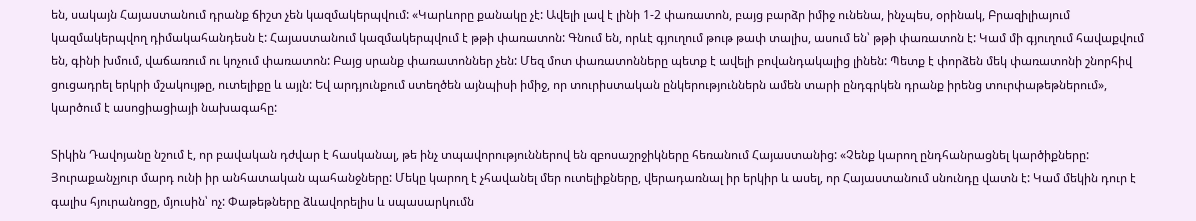են, սակայն Հայաստանում դրանք ճիշտ չեն կազմակերպվում: «Կարևորը քանակը չէ: Ավելի լավ է լինի 1-2 փառատոն, բայց բարձր իմիջ ունենա, ինչպես, օրինակ, Բրազիլիայում կազմակերպվող դիմակահանդեսն է: Հայաստանում կազմակերպվում է թթի փառատոն: Գնում են, որևէ գյուղում թութ թափ տալիս, ասում են՝ թթի փառատոն է: Կամ մի գյուղում հավաքվում են, գինի խմում, վաճառում ու կոչում փառատոն: Բայց սրանք փառատոններ չեն: Մեզ մոտ փառատոնները պետք է ավելի բովանդակալից լինեն: Պետք է փորձեն մեկ փառատոնի շնորհիվ ցուցադրել երկրի մշակույթը, ուտելիքը և այլն: Եվ արդյունքում ստեղծեն այնպիսի իմիջ, որ տուրիստական ընկերություններն ամեն տարի ընդգրկեն դրանք իրենց տուրփաթեթներում», կարծում է ասոցիացիայի նախագահը:

Տիկին Դավոյանը նշում է, որ բավական դժվար է հասկանալ, թե ինչ տպավորություններով են զբոսաշրջիկները հեռանում Հայաստանից: «Չենք կարող ընդհանրացնել կարծիքները: Յուրաքանչյուր մարդ ունի իր անհատական պահանջները: Մեկը կարող է չհավանել մեր ուտելիքները, վերադառնալ իր երկիր և ասել, որ Հայաստանում սնունդը վատն է: Կամ մեկին դուր է գալիս հյուրանոցը, մյուսին՝ ոչ: Փաթեթները ձևավորելիս և սպասարկումն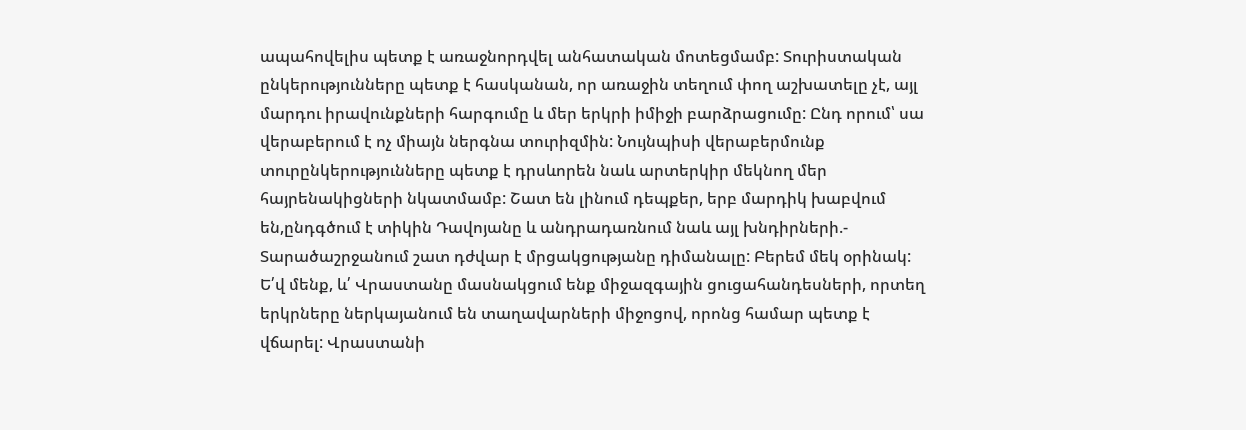ապահովելիս պետք է առաջնորդվել անհատական մոտեցմամբ: Տուրիստական ընկերությունները պետք է հասկանան, որ առաջին տեղում փող աշխատելը չէ, այլ մարդու իրավունքների հարգումը և մեր երկրի իմիջի բարձրացումը: Ընդ որում՝ սա վերաբերում է ոչ միայն ներգնա տուրիզմին: Նույնպիսի վերաբերմունք տուրընկերությունները պետք է դրսևորեն նաև արտերկիր մեկնող մեր հայրենակիցների նկատմամբ: Շատ են լինում դեպքեր, երբ մարդիկ խաբվում են,ընդգծում է տիկին Դավոյանը և անդրադառնում նաև այլ խնդիրների.- Տարածաշրջանում շատ դժվար է մրցակցությանը դիմանալը: Բերեմ մեկ օրինակ: Ե՛վ մենք, և՛ Վրաստանը մասնակցում ենք միջազգային ցուցահանդեսների, որտեղ երկրները ներկայանում են տաղավարների միջոցով, որոնց համար պետք է վճարել: Վրաստանի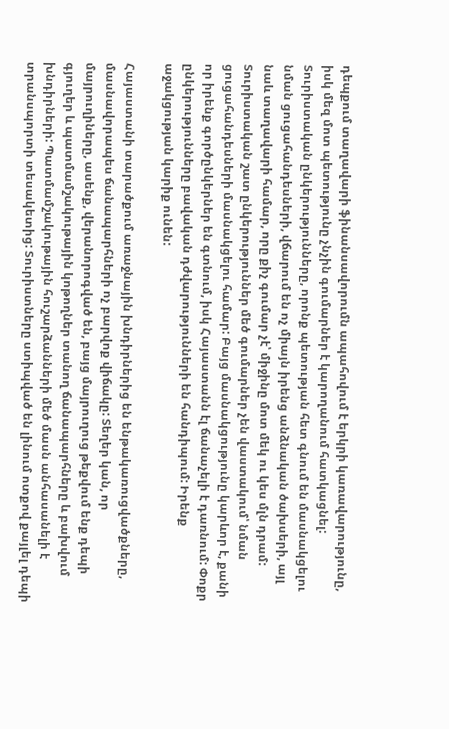դեպքում տաղավարի ֆինանսավորումն ապահովում է երկրի կառավարությունը, իսկ մեզ մոտ պետությունը չնչին գումարներ է կարողանում հատկացնել: Տուրիստական ընկերությունները, որոնք պետության հետ գնում են մասնակցելու նման ցուցահանդեսների, վճարում են ոչ միայն իրենց անձնական ծախսերի, այլ նաև տաղավարի համար, որը քիչ գումար չէ՝ միջինը մոտ մեկ ու կես մլն դրամ: Տուրիստական շատ ընկերություններ մեծ գումարներ չեն վաստակում՝ նման ցուցահանդեսների մասնակցելու համար: Բայց մասնակցությունը կարևոր է, քանի որ իրենք գործընկերներ են գտնում, իսկ Հայաստանն էլ ճանաչելի է դառնում: Փոքր ընկերությունները բավական դժվարությունների են հանդիպում: Իրենք աջակցության կարիք ունեն:

Հայաստանի տարածքում առաջնային խնդիրներից են ենթակառուցվածքները, մասնավորապես ճանապարհների ոչ բարվոք վիճակը: Տեղեր կան, որ մայրուղիները, ասենք, վերանորոգված են, բայց մայրուղուց թեքվում ենք դեպի գյուղեր և պատմամշակութային կոթողներ տանող ճանապարհները և բախվում խնդիրների: Պատմամշակութային հուշարձանների մեծ մասն անհասանելի է տրանսպորտի տեսակետից: Տուրիստները ստիպված են լինում ոտքով քայլել դեպի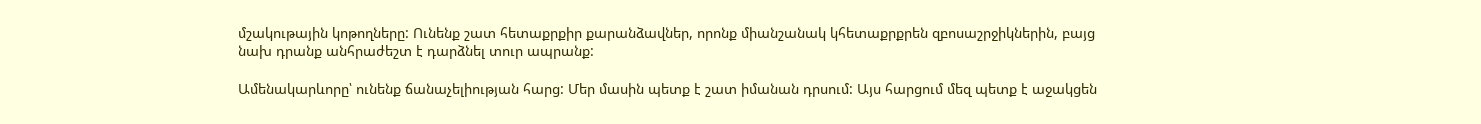մշակութային կոթողները: Ունենք շատ հետաքրքիր քարանձավներ, որոնք միանշանակ կհետաքրքրեն զբոսաշրջիկներին, բայց նախ դրանք անհրաժեշտ է դարձնել տուր ապրանք:

Ամենակարևորը՝ ունենք ճանաչելիության հարց: Մեր մասին պետք է շատ իմանան դրսում: Այս հարցում մեզ պետք է աջակցեն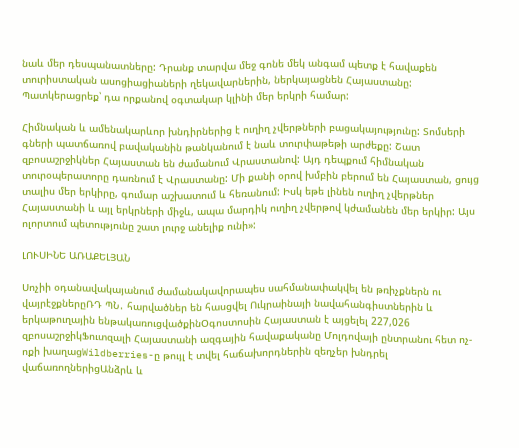նաև մեր դեսպանատները: Դրանք տարվա մեջ գոնե մեկ անգամ պետք է հավաքեն տուրիստական ասոցիացիաների ղեկավարներին, ներկայացնեն Հայաստանը: Պատկերացրեք՝ դա որքանով օգտակար կլինի մեր երկրի համար:

Հիմնական և ամենակարևոր խնդիրներից է ուղիղ չվերթների բացակայությունը: Տոմսերի գների պատճառով բավականին թանկանում է նաև տուրփաթեթի արժեքը: Շատ զբոսաշրջիկներ Հայաստան են ժամանում Վրաստանով: Այդ դեպքում հիմնական տուրօպերատորը դառնում է Վրաստանը: Մի քանի օրով խմբին բերում են Հայաստան, ցույց տալիս մեր երկիրը, գումար աշխատում և հեռանում: Իսկ եթե լինեն ուղիղ չվերթներ Հայաստանի և այլ երկրների միջև, ապա մարդիկ ուղիղ չվերթով կժամանեն մեր երկիր: Այս ոլորտում պետությունը շատ լուրջ անելիք ունի»:

ԼՈՒՍԻՆԵ ԱՌԱՔԵԼՅԱՆ

Սոչիի օդանավակայանում ժամանակավորապես սահմանափակվել են թռիչքներն ու վայրէջքներըՌԴ ՊՆ․ հարվածներ են հասցվել Ուկրաինայի նավահանգիստներին և երկաթուղային ենթակառուցվածքինՕգոստոսին Հայաստան է այցելել 227,026 զբոսաշրջիկՖուտզալի Հայաստանի ազգային հավաքականը Մոլդովայի ընտրանու հետ ոչ-ոքի խաղացWildberries-ը թույլ է տվել հաճախորդներին զեղչեր խնդրել վաճառողներիցԱնձրև և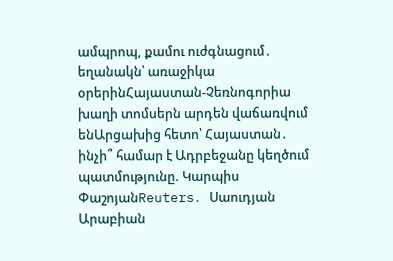ամպրոպ, քամու ուժգնացում․ եղանակն՝ առաջիկա օրերինՀայաստան-Չեռնոգորիա խաղի տոմսերն արդեն վաճառվում ենԱրցախից հետո՝ Հայաստան․ ինչի՞ համար է Ադրբեջանը կեղծում պատմությունը. Կարպիս ՓաշոյանReuters․ Սաուդյան Արաբիան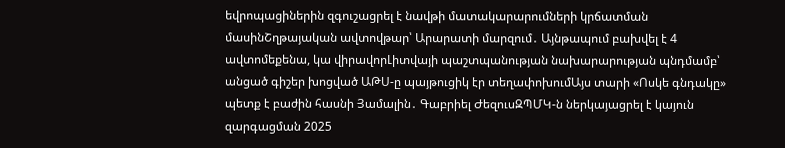եվրոպացիներին զգուշացրել է նավթի մատակարարումների կրճատման մասինՇղթայական ավտովթար՝ Արարատի մարզում․ Այնթապում բախվել է 4 ավտոմեքենա, կա վիրավորԼիտվայի պաշտպանության նախարարության պնդմամբ՝ անցած գիշեր խոցված ԱԹՍ-ը պայթուցիկ էր տեղափոխումԱյս տարի «Ոսկե գնդակը» պետք է բաժին հասնի Յամալին․ Գաբրիել ԺեզուսԶՊՄԿ-ն ներկայացրել է կայուն զարգացման 2025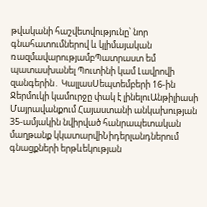թվականի հաշվետվությունը՝ նոր գնահատումներով և կլիմայական ռազմավարությամբՊատրաստ եմ պատասխանել Պուտինի կամ Լավրովի զանգերին․ ԿալլասՍեպտեմբերի 16-ին Ջերմուկի կամուրջը փակ է լինելուԱնթիլիասի Մայրավանքում Հայաստանի անկախության 35-ամյակին նվիրված հանրապետական մաղթանք կկատարվիՆիդերլանդներում գնացքների երթևեկության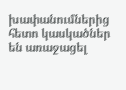խափանումներից հետո կասկածներ են առաջացել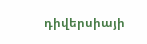դիվերսիայի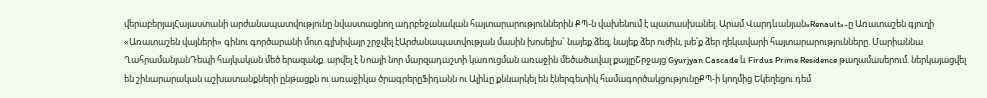վերաբերյալՀայաստանի արժանապատվությունը նվաստացնող ադրբեջանական հայտարարություններին ՔՊ-ն վախենում է պատասխանել. Արամ Վարդևանյան«Renault»-ը Առատաշեն գյուղի «Առատաշեն վայների» գինու գործարանի մոտ գլխիվայր շրջվել էԱրժանապատվության մասին խոսելիս` նայեք ձեզ, նայեք ձեր ուժին, լսե՛ք ձեր ղեկավարի հայտարարությունները. Մարիաննա ՂահրամանյանԴեպի հայկական մեծ երազանք. արվել է Նոայի նոր մարզադաշտի կառուցման առաջին մեծածավալ քայլըՇրջայց Gyurjyan Cascade և Firdus Prime Residence թաղամասերում. ներկայացվել են շինարարական աշխատանքների ընթացքն ու առաջիկա ծրագրերըՖիդանն ու Ալիևը քննարկել են էներգետիկ համագործակցությունըՔՊ-ի կողմից Եկեղեցու դեմ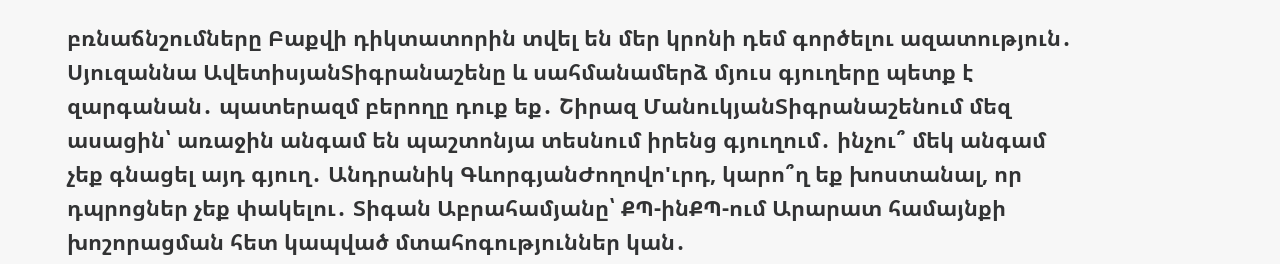բռնաճնշումները Բաքվի դիկտատորին տվել են մեր կրոնի դեմ գործելու ազատություն․ Սյուզաննա ԱվետիսյանՏիգրանաշենը և սահմանամերձ մյուս գյուղերը պետք է զարգանան․ պատերազմ բերողը դուք եք․ Շիրազ ՄանուկյանՏիգրանաշենում մեզ ասացին՝ առաջին անգամ են պաշտոնյա տեսնում իրենց գյուղում․ ինչու՞ մեկ անգամ չեք գնացել այդ գյուղ․ Անդրանիկ ԳևորգյանԺողովո'ւրդ, կարո՞ղ եք խոստանալ, որ դպրոցներ չեք փակելու․ Տիգան Աբրահամյանը՝ ՔՊ-ինՔՊ-ում Արարատ համայնքի խոշորացման հետ կապված մտահոգություններ կան․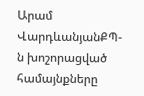Արամ ՎարդևանյանՔՊ-ն խոշորացված համայնքները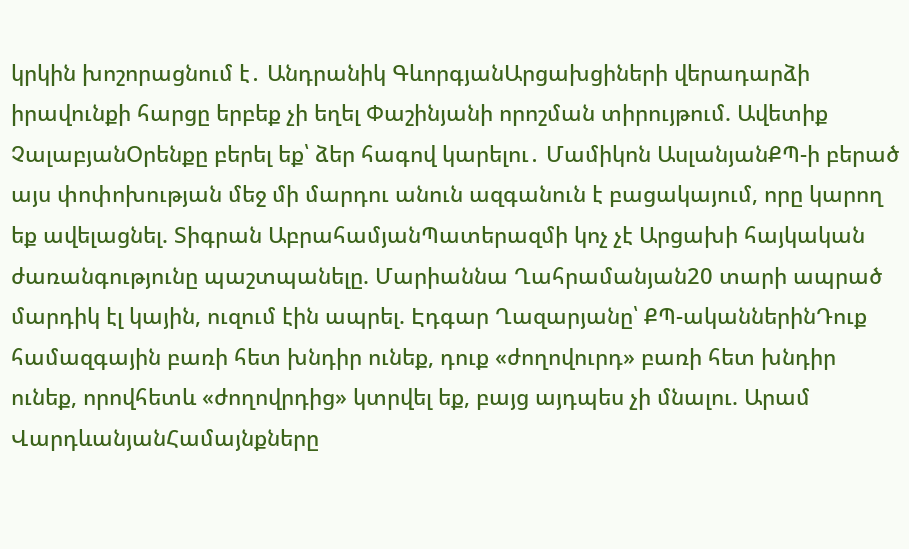կրկին խոշորացնում է․ Անդրանիկ ԳևորգյանԱրցախցիների վերադարձի իրավունքի հարցը երբեք չի եղել Փաշինյանի որոշման տիրույթում. Ավետիք ՉալաբյանՕրենքը բերել եք՝ ձեր հագով կարելու․ Մամիկոն ԱսլանյանՔՊ-ի բերած այս փոփոխության մեջ մի մարդու անուն ազգանուն է բացակայում, որը կարող եք ավելացնել. Տիգրան ԱբրահամյանՊատերազմի կոչ չէ Արցախի հայկական ժառանգությունը պաշտպանելը. Մարիաննա Ղահրամանյան20 տարի ապրած մարդիկ էլ կային, ուզում էին ապրել. Էդգար Ղազարյանը՝ ՔՊ-ականներինԴուք համազգային բառի հետ խնդիր ունեք, դուք «ժողովուրդ» բառի հետ խնդիր ունեք, որովհետև «ժողովրդից» կտրվել եք, բայց այդպես չի մնալու. Արամ ՎարդևանյանՀամայնքները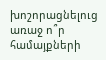խոշորացնելուց առաջ ո՞ր համայքների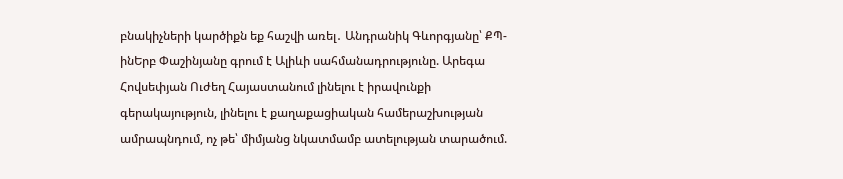բնակիչների կարծիքն եք հաշվի առել․ Անդրանիկ Գևորգյանը՝ ՔՊ-ինԵրբ Փաշինյանը գրում է Ալիևի սահմանադրությունը. Արեգա Հովսեփյան Ուժեղ Հայաստանում լինելու է իրավունքի գերակայություն, լինելու է քաղաքացիական համերաշխության ամրապնդում, ոչ թե՝ միմյանց նկատմամբ ատելության տարածում.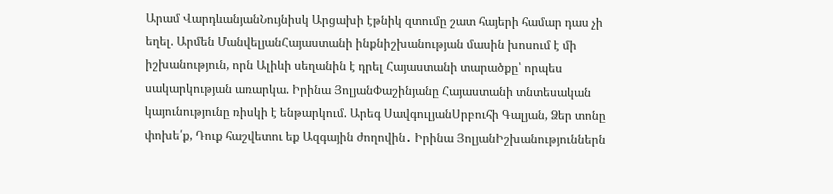Արամ ՎարդևանյանՆույնիսկ Արցախի էթնիկ զտումը շատ հայերի համար դաս չի եղել. Արմեն ՄանվելյանՀայաստանի ինքնիշխանության մասին խոսում է մի իշխանություն, որն Ալիևի սեղանին է դրել Հայաստանի տարածքը՝ որպես սակարկության առարկա. Իրինա ՅոլյանՓաշինյանը Հայաստանի տնտեսական կայունությունը ռիսկի է ենթարկում. Արեգ ՍավգուլյանՍրբուհի Գալյան, Ձեր տոնը փոխե՛ք, Դուք հաշվետու եք Ազգային ժողովին․ Իրինա ՅոլյանԻշխանություններն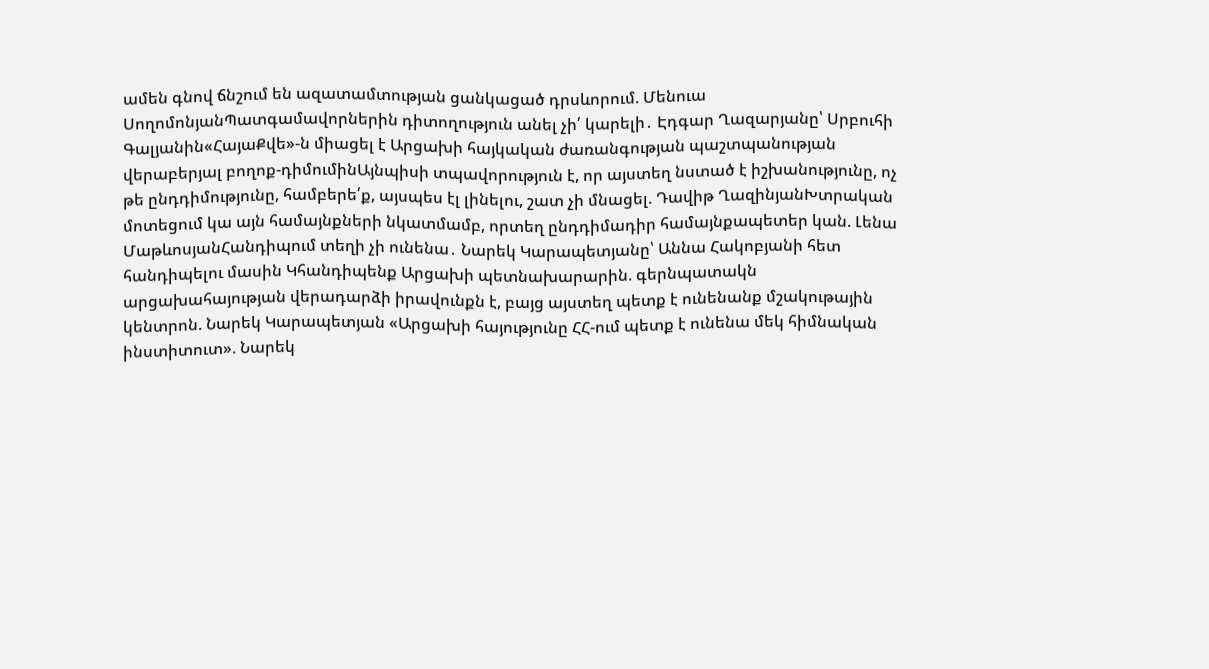ամեն գնով ճնշում են ազատամտության ցանկացած դրսևորում. Մենուա ՍողոմոնյանՊատգամավորներին դիտողություն անել չի՛ կարելի․ Էդգար Ղազարյանը՝ Սրբուհի Գալյանին«ՀայաՔվե»-ն միացել է Արցախի հայկական ժառանգության պաշտպանության վերաբերյալ բողոք-դիմումինԱյնպիսի տպավորություն է, որ այստեղ նստած է իշխանությունը, ոչ թե ընդդիմությունը, համբերե՛ք, այսպես էլ լինելու, շատ չի մնացել. Դավիթ ՂազինյանԽտրական մոտեցում կա այն համայնքների նկատմամբ, որտեղ ընդդիմադիր համայնքապետեր կան. Լենա ՄաթևոսյանՀանդիպում տեղի չի ունենա․ Նարեկ Կարապետյանը՝ Աննա Հակոբյանի հետ հանդիպելու մասին Կհանդիպենք Արցախի պետնախարարին. գերնպատակն արցախահայության վերադարձի իրավունքն է, բայց այստեղ պետք է ունենանք մշակութային կենտրոն. Նարեկ Կարապետյան «Արցախի հայությունը ՀՀ-ում պետք է ունենա մեկ հիմնական ինստիտուտ». Նարեկ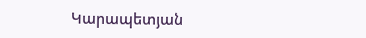Կարապետյան